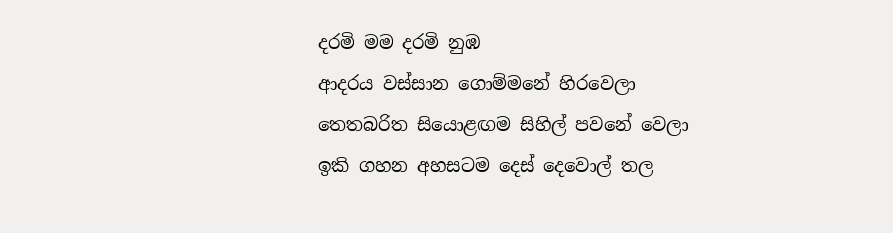දරමි මම දරමි නුඹ
ආදරය වස්සාන ගොම්මනේ හිරවෙලා
තෙතබරිත සියොළඟම සිහිල් පවනේ වෙලා
ඉකි ගහන අහසටම දෙස් දෙවොල් තල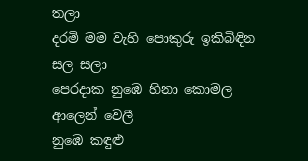තලා
දරමි මම වැහි පොකුරු ඉකිබිඳින සල සලා
පෙරදාක නුඹෙ හිනා කොමල ආලෙන් වෙලී
නුඹෙ කඳුළු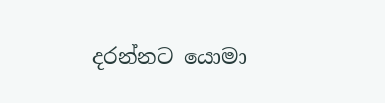දරන්නට යොමා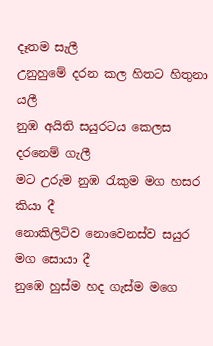දෑතම සැලී
උනුහුමේ දරන කල හිතට හිතුනා යලී
නුඹ අයිති සයුරටය කෙලස දරනෙම් ගැලී
මට උරුම නුඹ රැකුම මග හසර කියා දී
නොකිලිටිව නොවෙනස්ව සයුර මග සොයා දී
නුඹෙ හුස්ම හද ගැස්ම මගෙ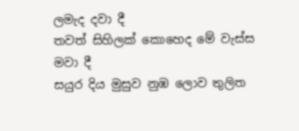ලමැද දවා දී
තවත් සිහිලක් කොහෙද මේ වැස්ස මවා දී
සයුර දිය මුසුව නුඹ ලොව තුලිත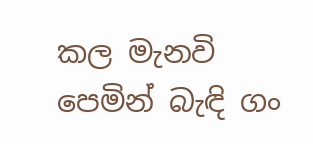කල මැනවි
පෙමින් බැඳි ගං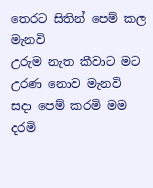තෙරට සිතින් පෙම් කල මැනවි
උරුම නැත කීවාට මට උරණ නොව මැනවි
සදා පෙම් කරමි මම දරමි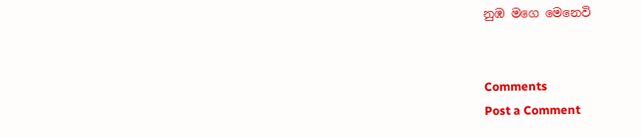නුඹ මගෙ මෙනෙවි


Comments
Post a Comment